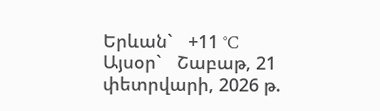Երևան`   +11 °C
Այսօր`   Շաբաթ, 21 փետրվարի, 2026 թ.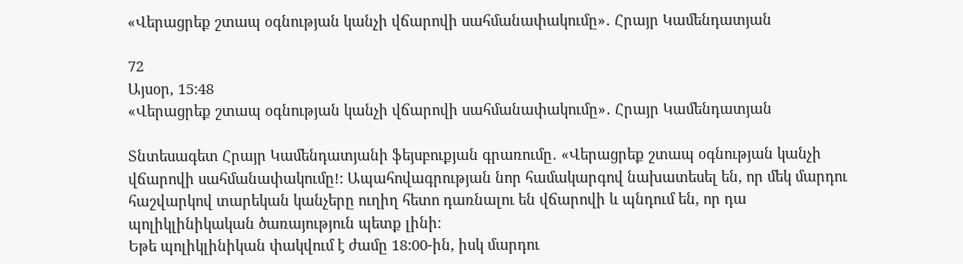«Վերացրեք շտապ օգնության կանչի վճարովի սահմանափակումը»․ Հրայր Կամենդատյան

72
Այսօր, 15:48
«Վերացրեք շտապ օգնության կանչի վճարովի սահմանափակումը»․ Հրայր Կամենդատյան

Տնտեսագետ Հրայր Կամենդատյանի ֆեյսբուքյան գրառումը․ «Վերացրեք շտապ օգնության կանչի վճարովի սահմանափակումը!: Ապահովագրության նոր համակարգով նախատեսել են, որ մեկ մարդու հաշվարկով տարեկան կանչերը ուղիղ հետո դառնալու են վճարովի և պնդում են, որ դա պոլիկլինիկական ծառայություն պետք լինի։
Եթե պոլիկլինիկան փակվում է ժամը 18:00-ին, իսկ մարդու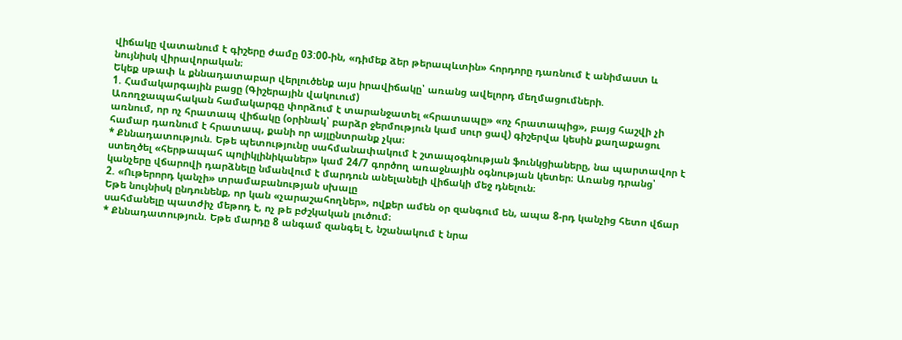վիճակը վատանում է գիշերը ժամը 03:00-ին, «դիմեք ձեր թերապևտին» հորդորը դառնում է անիմաստ և նույնիսկ վիրավորական։
Եկեք սթափ և քննադատաբար վերլուծենք այս իրավիճակը՝ առանց ավելորդ մեղմացումների.
1. Համակարգային բացը (Գիշերային վակուում)
Առողջապահական համակարգը փորձում է տարանջատել «հրատապը» «ոչ հրատապից», բայց հաշվի չի առնում, որ ոչ հրատապ վիճակը (օրինակ՝ բարձր ջերմություն կամ սուր ցավ) գիշերվա կեսին քաղաքացու համար դառնում է հրատապ, քանի որ այլընտրանք չկա։
* Քննադատություն. Եթե պետությունը սահմանափակում է շտապօգնության ֆունկցիաները, նա պարտավոր է ստեղծել «հերթապահ պոլիկլինիկաներ» կամ 24/7 գործող առաջնային օգնության կետեր։ Առանց դրանց՝ կանչերը վճարովի դարձնելը նմանվում է մարդուն անելանելի վիճակի մեջ դնելուն։
2. «Ութերորդ կանչի» տրամաբանության սխալը
Եթե նույնիսկ ընդունենք, որ կան «չարաշահողներ», ովքեր ամեն օր զանգում են, ապա 8-րդ կանչից հետո վճար սահմանելը պատժիչ մեթոդ է, ոչ թե բժշկական լուծում։
* Քննադատություն. Եթե մարդը 8 անգամ զանգել է, նշանակում է նրա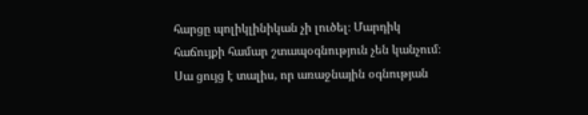հարցը պոլիկլինիկան չի լուծել։ Մարդիկ հաճույքի համար շտապօգնություն չեն կանչում։ Սա ցույց է տալիս, որ առաջնային օգնության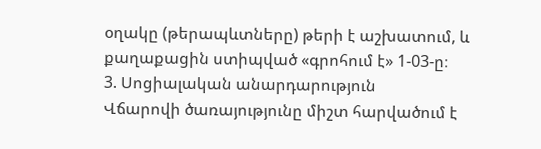օղակը (թերապևտները) թերի է աշխատում, և քաղաքացին ստիպված «գրոհում է» 1-03-ը։
3. Սոցիալական անարդարություն
Վճարովի ծառայությունը միշտ հարվածում է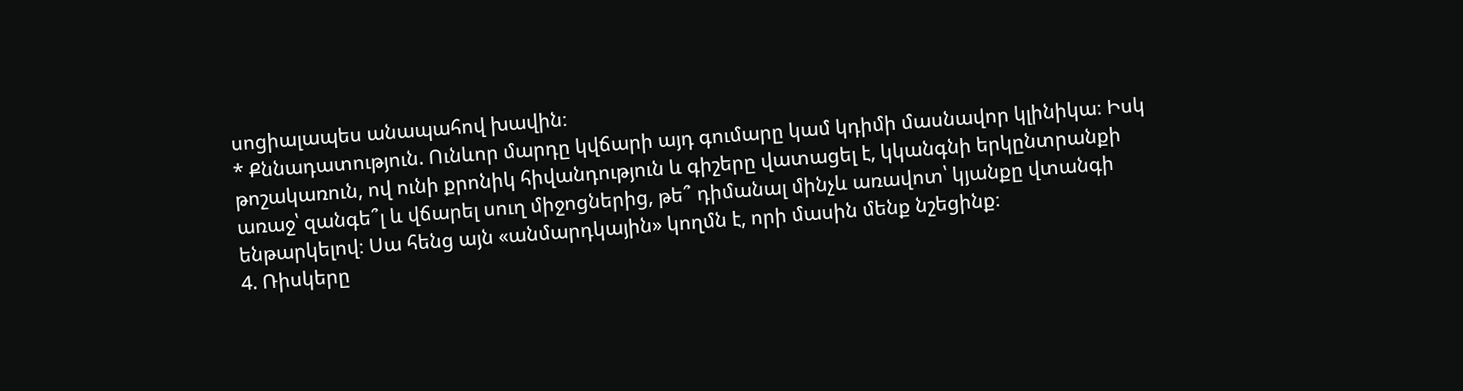սոցիալապես անապահով խավին։
* Քննադատություն. Ունևոր մարդը կվճարի այդ գումարը կամ կդիմի մասնավոր կլինիկա։ Իսկ թոշակառուն, ով ունի քրոնիկ հիվանդություն և գիշերը վատացել է, կկանգնի երկընտրանքի առաջ՝ զանգե՞լ և վճարել սուղ միջոցներից, թե՞ դիմանալ մինչև առավոտ՝ կյանքը վտանգի ենթարկելով։ Սա հենց այն «անմարդկային» կողմն է, որի մասին մենք նշեցինք։
4. Ռիսկերը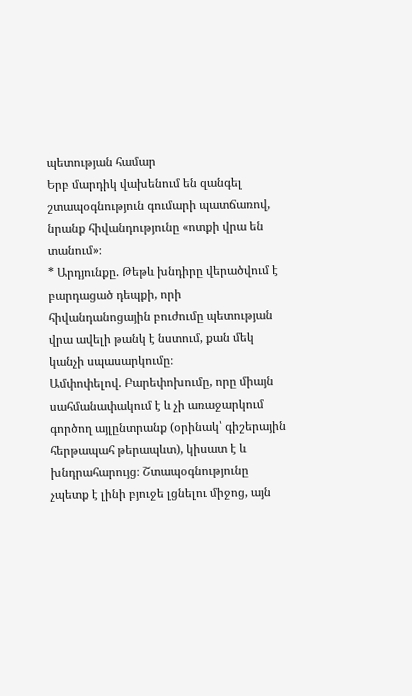պետության համար
Երբ մարդիկ վախենում են զանգել շտապօգնություն գումարի պատճառով, նրանք հիվանդությունը «ոտքի վրա են տանում»։
* Արդյունքը. Թեթև խնդիրը վերածվում է բարդացած դեպքի, որի հիվանդանոցային բուժումը պետության վրա ավելի թանկ է նստում, քան մեկ կանչի սպասարկումը։
Ամփոփելով. Բարեփոխումը, որը միայն սահմանափակում է և չի առաջարկում գործող այլընտրանք (օրինակ՝ գիշերային հերթապահ թերապևտ), կիսատ է և խնդրահարույց։ Շտապօգնությունը չպետք է լինի բյուջե լցնելու միջոց, այն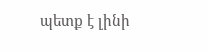պետք է լինի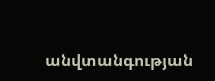անվտանգության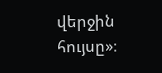վերջին հույսը»։